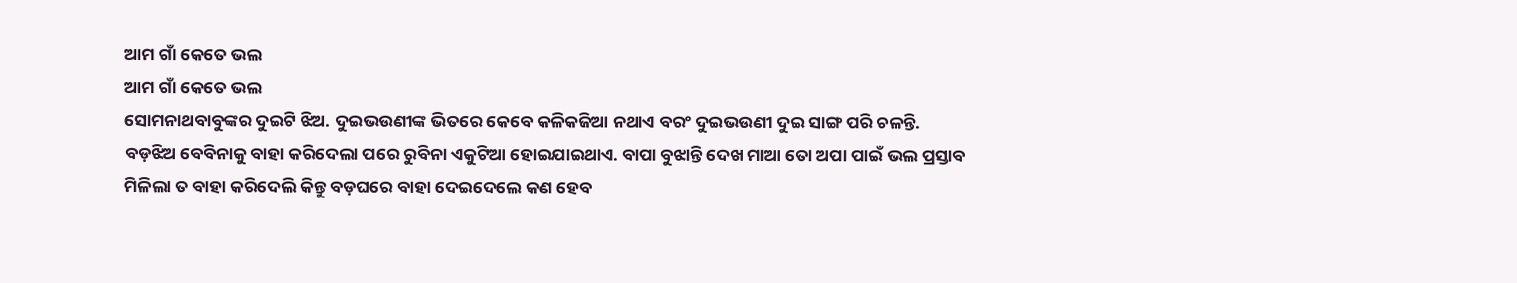ଆମ ଗାଁ କେତେ ଭଲ
ଆମ ଗାଁ କେତେ ଭଲ
ସୋମନାଥବାବୁଙ୍କର ଦୁଇଟି ଝିଅ. ଦୁଇଭଉଣୀଙ୍କ ଭିତରେ କେବେ କଳିକଜିଆ ନଥାଏ ବରଂ ଦୁଇଭଉଣୀ ଦୁଇ ସାଙ୍ଗ ପରି ଚଳନ୍ତି. ବଡ଼ଝିଅ ବେବିନାକୁ ବାହା କରିଦେଲା ପରେ ରୁବିନା ଏକୁଟିଆ ହୋଇଯାଇଥାଏ. ବାପା ବୁଝାନ୍ତି ଦେଖ ମାଆ ତୋ ଅପା ପାଇଁ ଭଲ ପ୍ରସ୍ତାବ ମିଳିଲା ତ ବାହା କରିଦେଲି କିନ୍ତୁ ବଡ଼ଘରେ ବାହା ଦେଇଦେଲେ କଣ ହେବ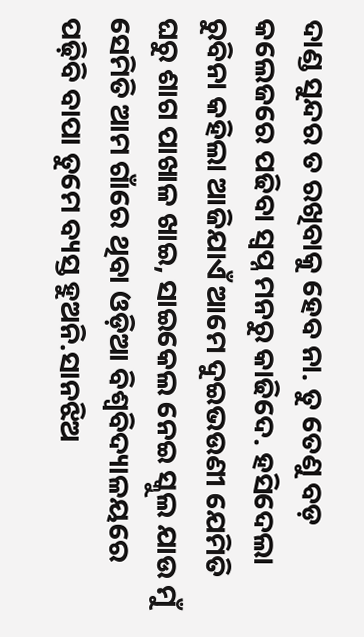ଦାଣ୍ଡ ସୁନ୍ଦର ତ ରଖିବାକୁ ହେବ ନା. ତୁ ତେଣୁ ବଡ଼ କଲେଜରେ ପଢିବା ସ୍ବପ୍ନ ମନରୁ କାଢିଦେ. ହସିଦେଲା ରୁବିନା କହିଲା ଆଜିଯାଏଁ ଆମେ ଦୁଇଭଉଣୀ ଯେମିତି ଘରୁ ଶାଗ ପାଖାଳ ଖାଇ, ସାଇକେଲ ନେଇ ସ୍କୁଲ ଯାଉ ମୁଁ ସେମିତି ଆମ ଗାଁରେ ଥିବା ଓଡ଼ିଆ ବିଶ୍ୱବିଦ୍ୟାଳୟରେ ପଢ଼ିବି ବାପା ତୁମେ ବ୍ୟସ୍ତ ହୁଅନି.ସାନଝିଅ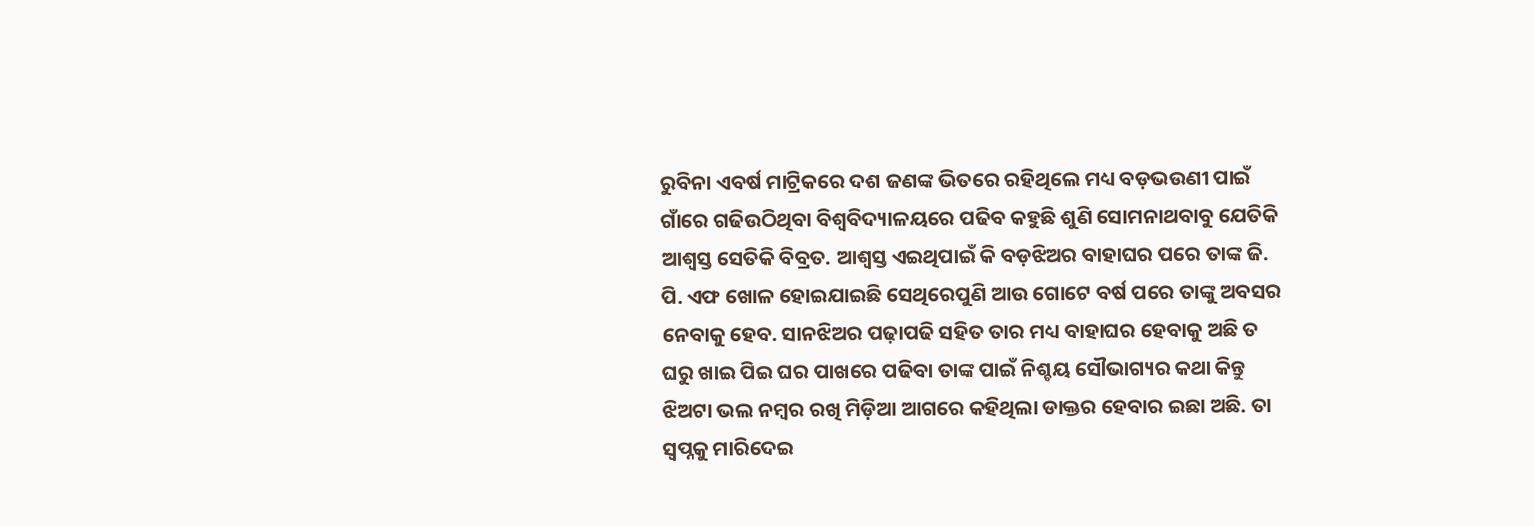ରୁବିନା ଏବର୍ଷ ମାଟ୍ରିକରେ ଦଶ ଜଣଙ୍କ ଭିତରେ ରହିଥିଲେ ମଧ୍ୟ ବଡ଼ଭଉଣୀ ପାଇଁ ଗାଁରେ ଗଢିଉଠିଥିବା ବିଶ୍ୱବିଦ୍ୟାଳୟରେ ପଢିବ କହୁଛି ଶୁଣି ସୋମନାଥବାବୁ ଯେତିକି ଆଶ୍ଵସ୍ତ ସେତିକି ବିବ୍ରତ. ଆଶ୍ଵସ୍ତ ଏଇଥିପାଇଁ କି ବଡ଼ଝିଅର ବାହାଘର ପରେ ତାଙ୍କ ଜି. ପି. ଏଫ ଖୋଳ ହୋଇଯାଇଛି ସେଥିରେପୁଣି ଆଉ ଗୋଟେ ବର୍ଷ ପରେ ତାଙ୍କୁ ଅବସର ନେବାକୁ ହେବ. ସାନଝିଅର ପଢ଼ାପଢି ସହିତ ତାର ମଧ୍ୟ ବାହାଘର ହେବାକୁ ଅଛି ତ ଘରୁ ଖାଇ ପିଇ ଘର ପାଖରେ ପଢିବା ତାଙ୍କ ପାଇଁ ନିଶ୍ଚୟ ସୌଭାଗ୍ୟର କଥା କିନ୍ତୁ ଝିଅଟା ଭଲ ନମ୍ବର ରଖି ମିଡ଼ିଆ ଆଗରେ କହିଥିଲା ଡାକ୍ତର ହେବାର ଇଛା ଅଛି. ତା ସ୍ବପ୍ନକୁ ମାରିଦେଇ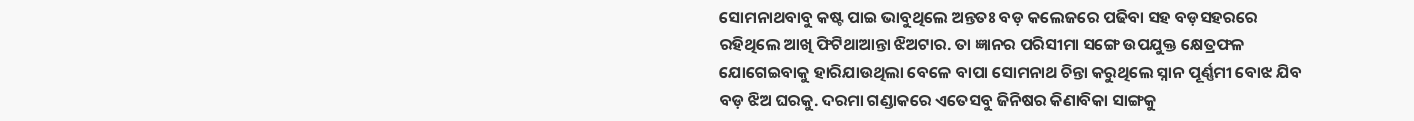ସୋମନାଥବାବୁ କଷ୍ଟ ପାଇ ଭାବୁଥିଲେ ଅନ୍ତତଃ ବଡ଼ କଲେଜରେ ପଢିବା ସହ ବଡ଼ସହରରେ ରହିଥିଲେ ଆଖି ଫିଟିଥାଆନ୍ତା ଝିଅଟାର. ତା ଜ୍ଞାନର ପରିସୀମା ସଙ୍ଗେ ଉପଯୁକ୍ତ କ୍ଷେତ୍ରଫଳ ଯୋଗେଇବାକୁ ହାରିଯାଉଥିଲା ବେଳେ ବାପା ସୋମନାଥ ଚିନ୍ତା କରୁଥିଲେ ସ୍ନାନ ପୂର୍ଣ୍ଣମୀ ବୋଝ ଯିବ ବଡ଼ ଝିଅ ଘରକୁ. ଦରମା ଗଣ୍ଡାକରେ ଏତେସବୁ ଜିନିଷର କିଣାବିକା ସାଙ୍ଗକୁ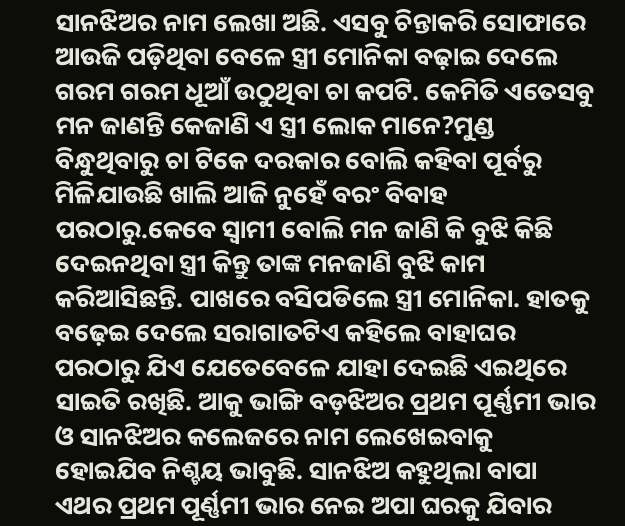ସାନଝିଅର ନାମ ଲେଖା ଅଛି. ଏସବୁ ଚିନ୍ତାକରି ସୋଫାରେ ଆଉଜି ପଡ଼ିଥିବା ବେଳେ ସ୍ତ୍ରୀ ମୋନିକା ବଢ଼ାଇ ଦେଲେ ଗରମ ଗରମ ଧୂଆଁ ଉଠୁଥିବା ଚା କପଟି. କେମିତି ଏତେସବୁ ମନ ଜାଣନ୍ତି କେଜାଣି ଏ ସ୍ତ୍ରୀ ଲୋକ ମାନେ?ମୁଣ୍ଡ ବିନ୍ଧୁଥିବାରୁ ଚା ଟିକେ ଦରକାର ବୋଲି କହିବା ପୂର୍ବରୁ ମିଳିଯାଉଛି ଖାଲି ଆଜି ନୁହେଁ ବରଂ ବିବାହ ପରଠାରୁ.କେବେ ସ୍ୱାମୀ ବୋଲି ମନ ଜାଣି କି ବୁଝି କିଛି ଦେଇନଥିବା ସ୍ତ୍ରୀ କିନ୍ତୁ ତାଙ୍କ ମନଜାଣି ବୁଝି କାମ କରିଆସିଛନ୍ତି. ପାଖରେ ବସିପଡିଲେ ସ୍ତ୍ରୀ ମୋନିକା. ହାତକୁ ବଢ଼େଇ ଦେଲେ ସରାଗାତଟିଏ କହିଲେ ବାହାଘର ପରଠାରୁ ଯିଏ ଯେତେବେଳେ ଯାହା ଦେଇଛି ଏଇଥିରେ ସାଇତି ରଖିଛି. ଆକୁ ଭାଙ୍ଗି ବଡ଼ଝିଅର ପ୍ରଥମ ପୂର୍ଣ୍ଣମୀ ଭାର ଓ ସାନଝିଅର କଲେଜରେ ନାମ ଲେଖେଇବାକୁ ହୋଇଯିବ ନିଶ୍ଚୟ ଭାବୁଛି. ସାନଝିଅ କହୁଥିଲା ବାପା ଏଥର ପ୍ରଥମ ପୂର୍ଣ୍ଣମୀ ଭାର ନେଇ ଅପା ଘରକୁ ଯିବାର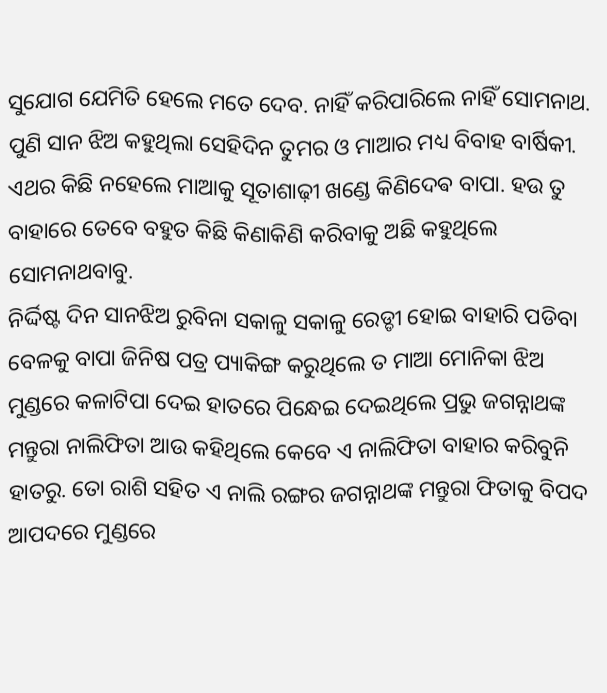ସୁଯୋଗ ଯେମିତି ହେଲେ ମତେ ଦେବ. ନାହିଁ କରିପାରିଲେ ନାହିଁ ସୋମନାଥ. ପୁଣି ସାନ ଝିଅ କହୁଥିଲା ସେହିଦିନ ତୁମର ଓ ମାଆର ମଧ୍ୟ ବିବାହ ବାର୍ଷିକୀ. ଏଥର କିଛି ନହେଲେ ମାଆକୁ ସୂତାଶାଢ଼ୀ ଖଣ୍ଡେ କିଣିଦେଵ ବାପା. ହଉ ତୁ ବାହାରେ ତେବେ ବହୁତ କିଛି କିଣାକିଣି କରିବାକୁ ଅଛି କହୁଥିଲେ ସୋମନାଥବାବୁ.
ନିର୍ଦ୍ଦିଷ୍ଟ ଦିନ ସାନଝିଅ ରୁବିନା ସକାଳୁ ସକାଳୁ ରେଡ୍ଡୀ ହୋଇ ବାହାରି ପଡିବା ବେଳକୁ ବାପା ଜିନିଷ ପତ୍ର ପ୍ୟାକିଙ୍ଗ କରୁଥିଲେ ତ ମାଆ ମୋନିକା ଝିଅ ମୁଣ୍ଡରେ କଳାଟିପା ଦେଇ ହାତରେ ପିନ୍ଧେଇ ଦେଇଥିଲେ ପ୍ରଭୁ ଜଗନ୍ନାଥଙ୍କ ମନ୍ତୁରା ନାଲିଫିତା ଆଉ କହିଥିଲେ କେବେ ଏ ନାଲିଫିତା ବାହାର କରିବୁନି ହାତରୁ. ତୋ ରାଶି ସହିତ ଏ ନାଲି ରଙ୍ଗର ଜଗନ୍ନାଥଙ୍କ ମନ୍ତୁରା ଫିତାକୁ ବିପଦ ଆପଦରେ ମୁଣ୍ଡରେ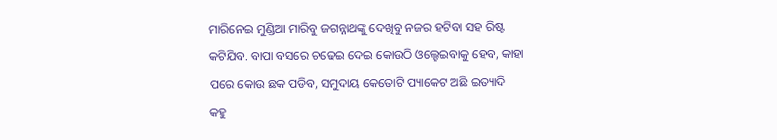ମାରିନେଇ ମୁଣ୍ଡିଆ ମାରିବୁ ଜଗନ୍ନାଥଙ୍କୁ ଦେଖିବୁ ନଜର ହଟିବା ସହ ରିଷ୍ଟ କଟିଯିବ. ବାପା ବସରେ ଚଢେଇ ଦେଇ କୋଉଠି ଓଲ୍ହେଇବାକୁ ହେବ, କାହା ପରେ କୋଉ ଛକ ପଡିବ, ସମୁଦାୟ କେତୋଟି ପ୍ୟାକେଟ ଅଛି ଇତ୍ୟାଦି କହୁ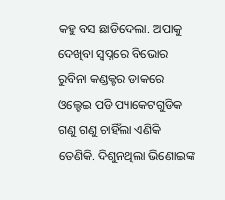କହୁ ବସ ଛାଡିଦେଲା. ଅପାକୁ ଦେଖିବା ସ୍ୱପ୍ନରେ ବିଭୋର ରୁବିନା କଣ୍ଡକ୍ଟର ଡାକରେ ଓଲ୍ହେଇ ପଡି ପ୍ୟାକେଟଗୁଡିକ ଗଣୁ ଗଣୁ ଚାହିଁଲା ଏଣିକି ତେଣିକି. ଦିଶୁନଥିଲା ଭିଣୋଇଙ୍କ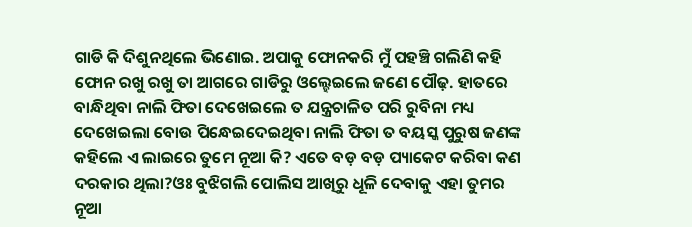ଗାଡି କି ଦିଶୁନଥିଲେ ଭିଣୋଇ. ଅପାକୁ ଫୋନକରି ମୁଁ ପହଞ୍ଚି ଗଲିଣି କହି ଫୋନ ରଖୁ ରଖୁ ତା ଆଗରେ ଗାଡିରୁ ଓଲ୍ହେଇଲେ ଜଣେ ପୌଢ଼. ହାତରେ ବାନ୍ଧିଥିବା ନାଲି ଫିତା ଦେଖେଇଲେ ତ ଯନ୍ତ୍ରଚାଳିତ ପରି ରୁବିନା ମଧ୍ୟ ଦେଖେଇଲା ବୋଉ ପିନ୍ଧେଇଦେଇଥିବା ନାଲି ଫିତା ତ ବୟସ୍କ ପୁରୁଷ ଜଣଙ୍କ କହିଲେ ଏ ଲାଇରେ ତୁମେ ନୂଆ କି? ଏତେ ବଡ଼ ବଡ଼ ପ୍ୟାକେଟ କରିବା କଣ ଦରକାର ଥିଲା?ଓଃ ବୁଝିଗଲି ପୋଲିସ ଆଖିରୁ ଧୂଳି ଦେବାକୁ ଏହା ତୁମର ନୂଆ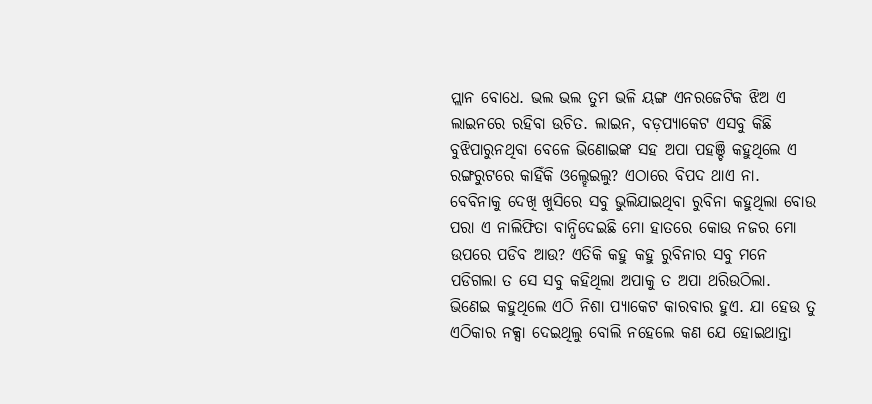ପ୍ଲାନ ବୋଧେ. ଭଲ ଭଲ ତୁମ ଭଳି ୟଙ୍ଗ ଏନରଜେଟିକ ଝିଅ ଏ ଲାଇନରେ ରହିବା ଉଚିତ. ଲାଇନ, ବଡ଼ପ୍ୟାକେଟ ଏସବୁ କିଛି ବୁଝିପାରୁନଥିବା ବେଳେ ଭିଣୋଇଙ୍କ ସହ ଅପା ପହଞ୍ଚି କହୁଥିଲେ ଏ ରଙ୍ଗରୁଟରେ କାହିଁକି ଓଲ୍ହେଇଲୁ? ଏଠାରେ ବିପଦ ଥାଏ ନା. ବେବିନାକୁ ଦେଖି ଖୁସିରେ ସବୁ ଭୁଲିଯାଇଥିବା ରୁବିନା କହୁଥିଲା ବୋଉ ପରା ଏ ନାଲିଫିତା ବାନ୍ଧିଦେଇଛି ମୋ ହାତରେ କୋଉ ନଜର ମୋ ଉପରେ ପଡିବ ଆଉ? ଏତିକି କହୁ କହୁ ରୁବିନାର ସବୁ ମନେ ପଡିଗଲା ତ ସେ ସବୁ କହିଥିଲା ଅପାକୁ ତ ଅପା ଥରିଉଠିଲା. ଭିଣେଇ କହୁଥିଲେ ଏଠି ନିଶା ପ୍ୟାକେଟ କାରବାର ହୁଏ. ଯା ହେଉ ତୁ ଏଠିକାର ନକ୍ସା ଦେଇଥିଲୁ ବୋଲି ନହେଲେ କଣ ଯେ ହୋଇଥାନ୍ତା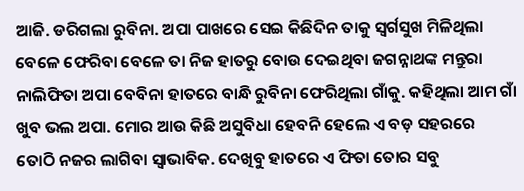ଆଜି. ଡରିଗଲା ରୁବିନା. ଅପା ପାଖରେ ସେଇ କିଛିଦିନ ତାକୁ ସ୍ୱର୍ଗସୁଖ ମିଳିଥିଲା ବେଳେ ଫେରିବା ବେଳେ ତା ନିଜ ହାତରୁ ବୋଉ ଦେଇଥିବା ଜଗନ୍ନାଥଙ୍କ ମନ୍ତୁରା ନାଲିଫିତା ଅପା ବେବିନା ହାତରେ ବାନ୍ଧି ରୁବିନା ଫେରିଥିଲା ଗାଁକୁ. କହିଥିଲା ଆମ ଗାଁ ଖୁବ ଭଲ ଅପା. ମୋର ଆଉ କିଛି ଅସୁବିଧା ହେବନି ହେଲେ ଏ ବଡ଼ ସହରରେ ତୋଠି ନଜର ଲାଗିବା ସ୍ୱାଭାବିକ. ଦେଖିବୁ ହାତରେ ଏ ଫିତା ତୋର ସବୁ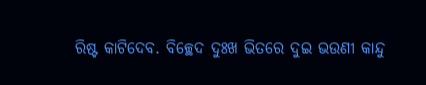ରିଷ୍ଟ କାଟିଦେବ. ବିଚ୍ଛେଦ ଦୁଃଖ ଭିତରେ ଦୁଇ ଭଉଣୀ କାନ୍ଦୁ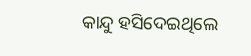କାନ୍ଦୁ ହସିଦେଇଥିଲେ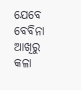ଯେବେ ବେବିନା ଆଖିରୁ କଳା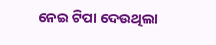ନେଇ ଟିପା ଦେଉଥିଲା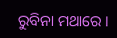ରୁବିନା ମଥାରେ ।